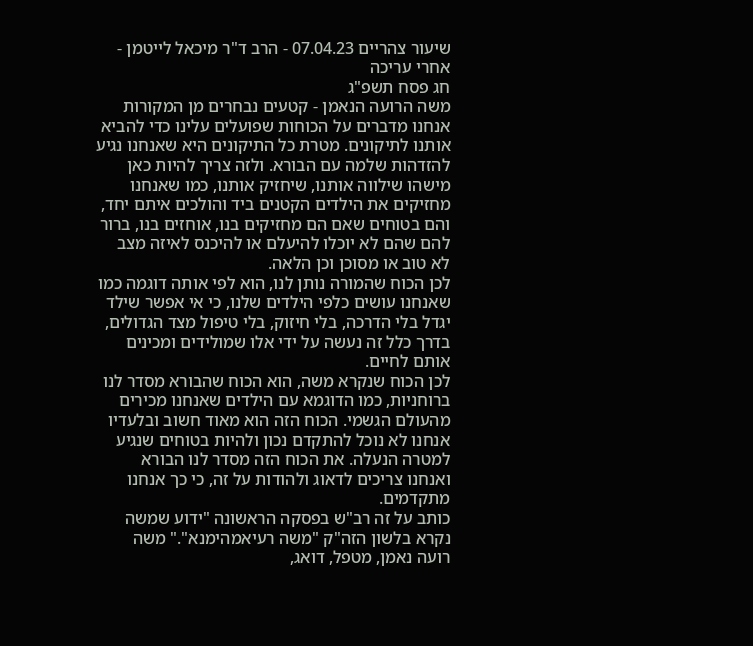שיעור צהריים 07.04.23 - הרב ד"ר מיכאל לייטמן - אחרי עריכה
חג פסח תשפ"ג
משה הרועה הנאמן - קטעים נבחרים מן המקורות
אנחנו מדברים על הכוחות שפועלים עלינו כדי להביא אותנו לתיקונים. מטרת כל התיקונים היא שאנחנו נגיע להזדהות שלמה עם הבורא. ולזה צריך להיות כאן מישהו שילווה אותנו, שיחזיק אותנו, כמו שאנחנו מחזיקים את הילדים הקטנים ביד והולכים איתם יחד, והם בטוחים שאם הם מחזיקים בנו, אוחזים בנו, ברור להם שהם לא יוכלו להיעלם או להיכנס לאיזה מצב לא טוב או מסוכן וכן הלאה.
לכן הכוח שהמורה נותן לנו, הוא לפי אותה דוגמה כמו שאנחנו עושים כלפי הילדים שלנו, כי אי אפשר שילד יגדל בלי הדרכה, בלי חיזוק, בלי טיפול מצד הגדולים, בדרך כלל זה נעשה על ידי אלו שמולידים ומכינים אותם לחיים.
לכן הכוח שנקרא משה, הוא הכוח שהבורא מסדר לנו ברוחניות, כמו הדוגמא עם הילדים שאנחנו מכירים מהעולם הגשמי. הכוח הזה הוא מאוד חשוב ובלעדיו אנחנו לא נוכל להתקדם נכון ולהיות בטוחים שנגיע למטרה הנעלה. את הכוח הזה מסדר לנו הבורא ואנחנו צריכים לדאוג ולהודות על זה, כי כך אנחנו מתקדמים.
כותב על זה רב"ש בפסקה הראשונה "ידוע שמשה נקרא בלשון הזה"ק "משה רעיאמהימנא"." משה רועה נאמן, מטפל, דואג,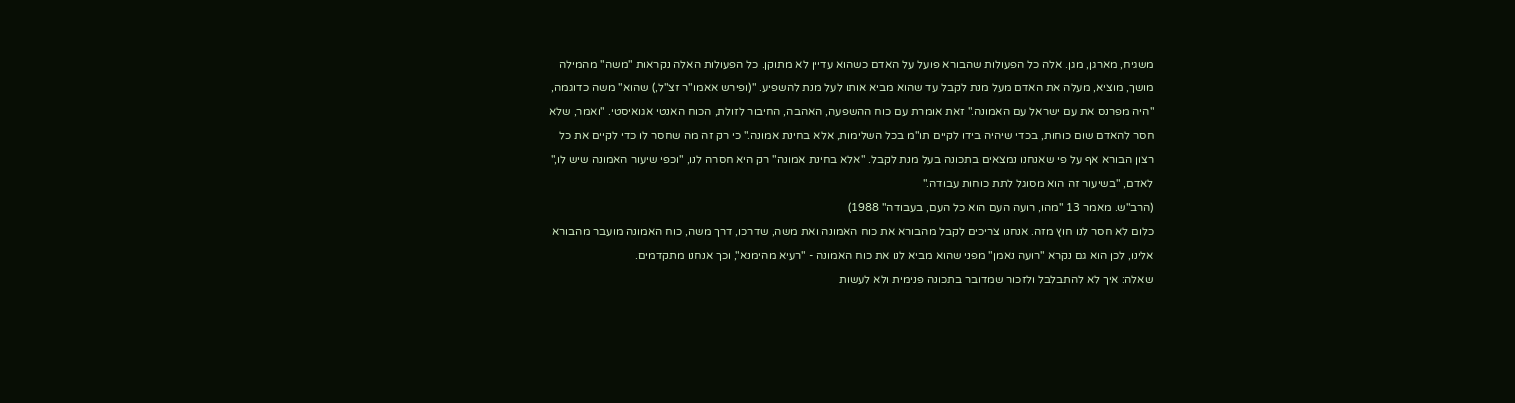משגיח, מארגן, מגן. אלה כל הפעולות שהבורא פועל על האדם כשהוא עדיין לא מתוקן. כל הפעולות האלה נקראות "משה" מהמילה מושך, מוציא, מעלה את האדם מעל מנת לקבל עד שהוא מביא אותו לעל מנת להשפיע. "(ופירש אאמו"ר זצ"ל,) שהוא" משה כדוגמה, "היה מפרנס את עם ישראל עם האמונה." זאת אומרת עם כוח ההשפעה, האהבה, החיבור לזולת, הכוח האנטי אגואיסטי. "ואמר, שלא חסר להאדם שום כוחות, בכדי שיהיה בידו לקיים תו"מ בכל השלימות, אלא בחינת אמונה." כי רק זה מה שחסר לו כדי לקיים את כל רצון הבורא אף על פי שאנחנו נמצאים בתכונה בעל מנת לקבל. "אלא בחינת אמונה" רק היא חסרה לנו, "וכפי שיעור האמונה שיש לו," לאדם, "בשיעור זה הוא מסוגל לתת כוחות עבודה."
(הרב"ש. מאמר 13 "מהו, רועה העם הוא כל העם, בעבודה" 1988)
כלום לא חסר לנו חוץ מזה. אנחנו צריכים לקבל מהבורא את כוח האמונה ואת משה, שדרכו, דרך משה, כוח האמונה מועבר מהבורא אלינו, לכן הוא גם נקרא "רועה נאמן" מפני שהוא מביא לנו את כוח האמונה - "רעיא מהימנא", וכך אנחנו מתקדמים.
שאלה: איך לא להתבלבל ולזכור שמדובר בתכונה פנימית ולא לעשות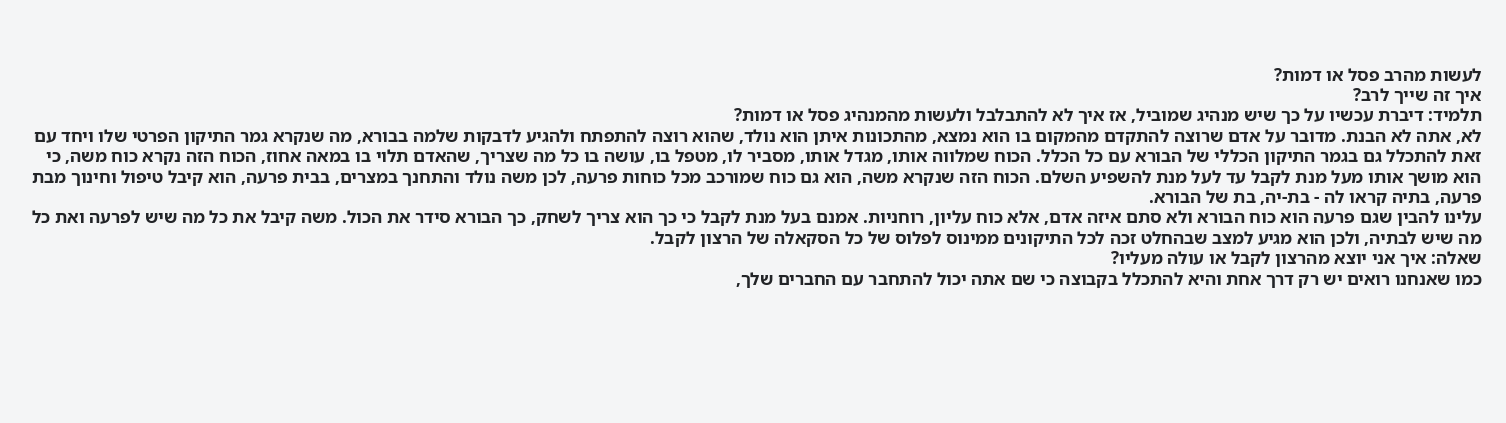לעשות מהרב פסל או דמות?
איך זה שייך לרב?
תלמיד: דיברת עכשיו על כך שיש מנהיג שמוביל, אז איך לא להתבלבל ולעשות מהמנהיג פסל או דמות?
לא, אתה לא הבנת. מדובר על אדם שרוצה להתקדם מהמקום בו הוא נמצא, מהתכונות איתן הוא נולד, שהוא רוצה להתפתח ולהגיע לדבקות שלמה בבורא, מה שנקרא גמר התיקון הפרטי שלו ויחד עם זאת להתכלל גם בגמר התיקון הכללי של הבורא עם כל הכלל. הכוח שמלווה אותו, מגדל אותו, מסביר לו, מטפל בו, עושה בו כל מה שצריך, שהאדם תלוי בו במאה אחוז, הכוח הזה נקרא כוח משה, כי הוא מושך אותו מעל מנת לקבל עד לעל מנת להשפיע השלם. הכוח הזה שנקרא משה, הוא גם כוח שמורכב מכל כוחות פרעה, לכן משה נולד והתחנך במצרים, בבית פרעה, הוא קיבל טיפול וחינוך מבת פרעה, בתיה קראו לה - בת-יה, בת של הבורא.
עלינו להבין שגם פרעה הוא כוח הבורא ולא סתם איזה אדם, אלא כוח עליון, רוחניות. אמנם בעל מנת לקבל כי כך הוא צריך לשחק, כך הבורא סידר את הכול. משה קיבל את כל מה שיש לפרעה ואת כל מה שיש לבתיה, ולכן הוא מגיע למצב שבהחלט זכה לכל התיקונים ממינוס לפלוס של כל הסקאלה של הרצון לקבל.
שאלה: איך אני יוצא מהרצון לקבל או עולה מעליו?
כמו שאנחנו רואים יש רק דרך אחת והיא להתכלל בקבוצה כי שם אתה יכול להתחבר עם החברים שלך,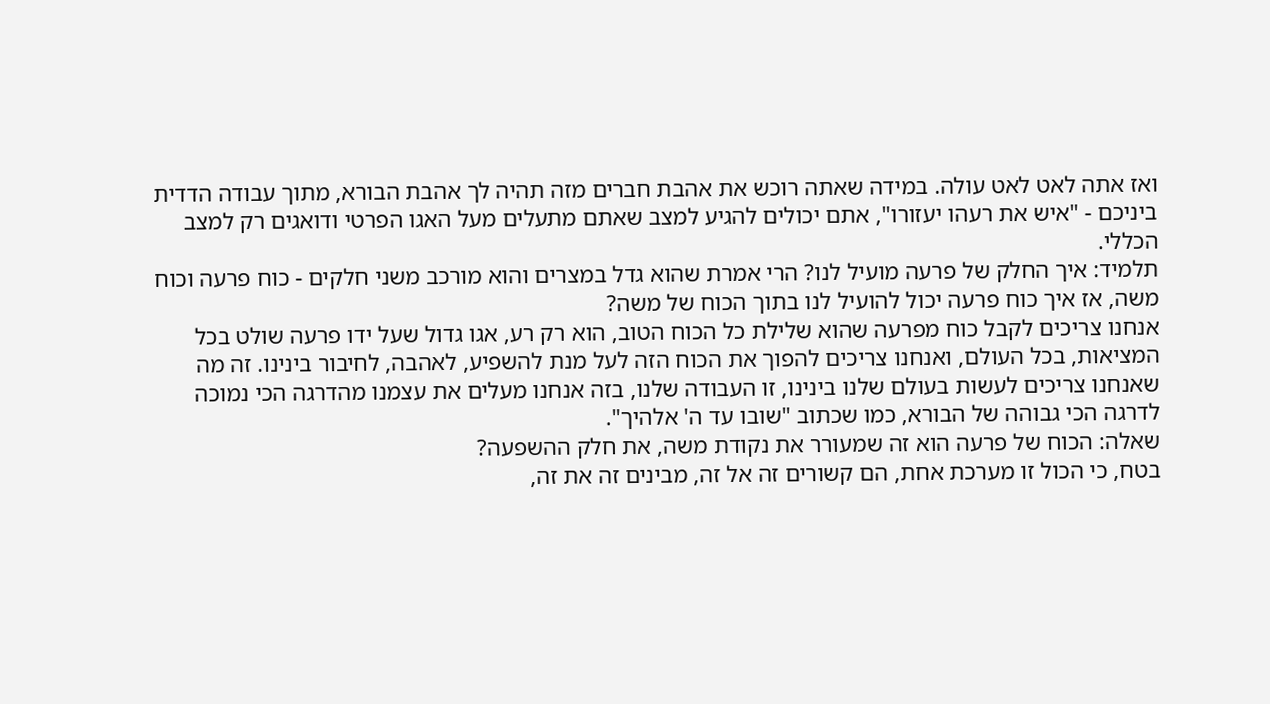ואז אתה לאט לאט עולה. במידה שאתה רוכש את אהבת חברים מזה תהיה לך אהבת הבורא, מתוך עבודה הדדית ביניכם - "איש את רעהו יעזורו", אתם יכולים להגיע למצב שאתם מתעלים מעל האגו הפרטי ודואגים רק למצב הכללי.
תלמיד: איך החלק של פרעה מועיל לנו? הרי אמרת שהוא גדל במצרים והוא מורכב משני חלקים - כוח פרעה וכוח משה, אז איך כוח פרעה יכול להועיל לנו בתוך הכוח של משה?
אנחנו צריכים לקבל כוח מפרעה שהוא שלילת כל הכוח הטוב, הוא רק רע, אגו גדול שעל ידו פרעה שולט בכל המציאות, בכל העולם, ואנחנו צריכים להפוך את הכוח הזה לעל מנת להשפיע, לאהבה, לחיבור בינינו. זה מה שאנחנו צריכים לעשות בעולם שלנו בינינו, זו העבודה שלנו, בזה אנחנו מעלים את עצמנו מהדרגה הכי נמוכה לדרגה הכי גבוהה של הבורא, כמו שכתוב "שובו עד ה' אלהיך".
שאלה: הכוח של פרעה הוא זה שמעורר את נקודת משה, את חלק ההשפעה?
בטח, כי הכול זו מערכת אחת, הם קשורים זה אל זה, מבינים זה את זה,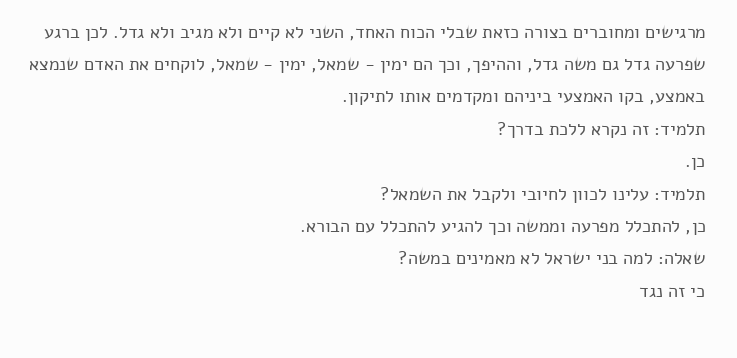מרגישים ומחוברים בצורה כזאת שבלי הכוח האחד, השני לא קיים ולא מגיב ולא גדל. לכן ברגע שפרעה גדל גם משה גדל, וההיפך, וכך הם ימין - שמאל, ימין - שמאל, לוקחים את האדם שנמצא באמצע, בקו האמצעי ביניהם ומקדמים אותו לתיקון.
תלמיד: זה נקרא ללכת בדרך?
כן.
תלמיד: עלינו לכוון לחיובי ולקבל את השמאל?
כן, להתכלל מפרעה וממשה וכך להגיע להתכלל עם הבורא.
שאלה: למה בני ישראל לא מאמינים במשה?
כי זה נגד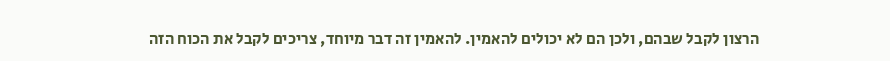הרצון לקבל שבהם, ולכן הם לא יכולים להאמין. להאמין זה דבר מיוחד, צריכים לקבל את הכוח הזה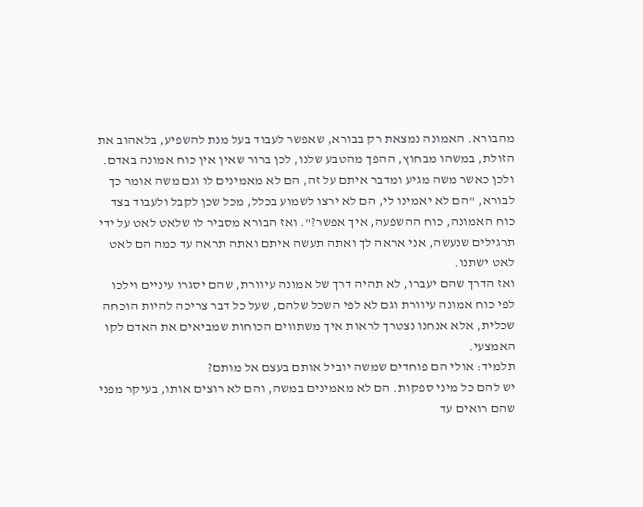מהבורא. האמונה נמצאת רק בבורא, שאפשר לעבוד בעל מנת להשפיע, בלאהוב את הזולת, במשהו מבחוץ, ההפך מהטבע שלנו, לכן ברור שאין אין כוח אמונה באדם.
ולכן כאשר משה מגיע ומדבר איתם על זה, הם לא מאמינים לו וגם משה אומר כך לבורא, "הם לא יאמינו לי, הם לא ירצו לשמוע בכלל, מכל שכן לקבל ולעבוד בצד כוח האמונה, כוח ההשפעה, איך אפשר?". ואז הבורא מסביר לו שלאט לאט על ידי תרגילים שנעשה, אני אראה לך ואתה תעשה איתם ואתה תראה עד כמה הם לאט לאט ישתנו.
ואז הדרך שהם יעברו, לא תהיה דרך של אמונה עיוורת, שהם יסגרו עיניים וילכו לפי כוח אמונה עיוורת וגם לא לפי השכל שלהם, שעל כל דבר צריכה להיות הוכחה שכלית, אלא אנחנו נצטרך לראות איך משתווים הכוחות שמביאים את האדם לקו האמצעי.
תלמיד: אולי הם פוחדים שמשה יוביל אותם בעצם אל מותם?
יש להם כל מיני ספקות. הם לא מאמינים במשה, והם לא רוצים אותו, בעיקר מפני שהם רואים עד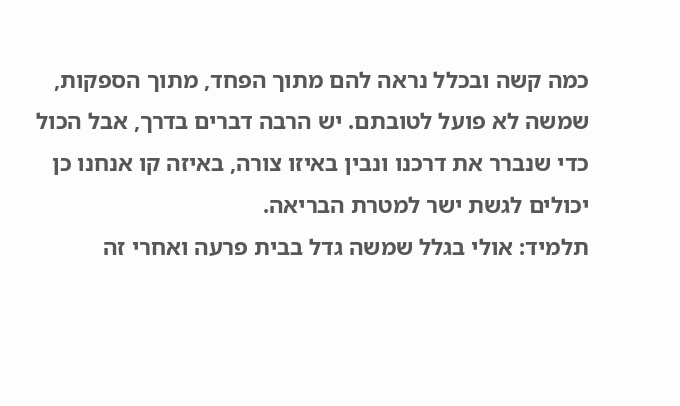כמה קשה ובכלל נראה להם מתוך הפחד, מתוך הספקות, שמשה לא פועל לטובתם. יש הרבה דברים בדרך, אבל הכול כדי שנברר את דרכנו ונבין באיזו צורה, באיזה קו אנחנו כן יכולים לגשת ישר למטרת הבריאה.
תלמיד: אולי בגלל שמשה גדל בבית פרעה ואחרי זה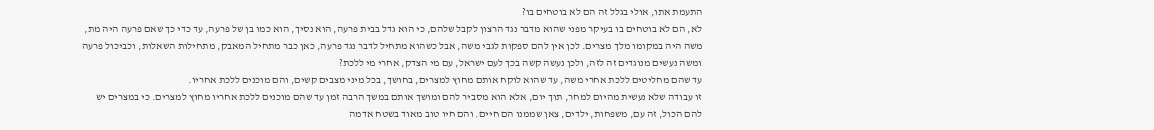התעמת אתו, אולי בגלל זה הם לא בוטחים בו?
לא, הם לא בוטחים בו בעיקר מפני שהוא מדבר נגד הרצון לקבל שלהם, כי הוא גדל בבית פרעה, הוא נסיך, הוא כמו בן של פרעה, עד כדי כך שאם פרעה היה מת, משה היה במקומו מלך מצרים. לכן אין להם ספקות לגבי משה, אבל כשהוא מתחיל לדבר נגד פרעה, כאן כבר מתחיל המאבק, מתחילות השאלות, וכביכול פרעה ומשה נעשים מנוגדים זה לזה, ולכן נעשה קשה בכך לעם ישראל, עם מי הצדק, אחרי מי ללכת?
עד שהם מחליטים ללכת אחרי משה, עד שהוא לוקח אותם מחוץ למצרים, בחושך, בכל מיני מצבים קשים, והם מוכנים ללכת אחריו.
זו עבודה שלא נעשית מהיום למחר, תוך יום, אלא הוא מסביר להם ומושך אותם במשך הרבה זמן עד שהם מוכנים ללכת אחריו מחוץ למצרים. כי במצרים יש להם הכול, זה עם, משפחות, ילדים, צאן שממנו הם חיים. והם חיו טוב מאוד בשטח אדמה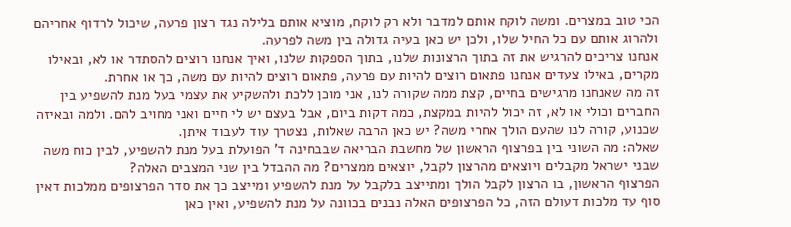הכי טוב במצרים. ומשה לוקח אותם למדבר ולא רק לוקח, מוציא אותם בלילה נגד רצון פרעה, שיכול לרדוף אחריהם ולהרוג אותם עם כל החיל שלו, ולכן יש כאן בעיה גדולה בין משה לפרעה.
אנחנו צריכים להרגיש את זה בתוך הרצונות שלנו, בתוך הספקות שלנו, ואיך אנחנו רוצים להסתדר או לא, ובאילו מקרים, באילו צעדים אנחנו פתאום רוצים להיות עם פרעה, פתאום רוצים להיות עם משה, כך או אחרת.
זה מה שאנחנו מרגישים בחיים, קצת ממה שקורה לנו, אני מוכן ללכת ולהשקיע את עצמי בעל מנת להשפיע בין החברים וכולי או לא, זה יכול להיות במקצת, כמה דקות ביום, אבל בעצם יש לי חיים ואני מחויב להם. ולמה ובאיזה שכנוע, קורה לנו שהעם הולך אחרי משה? יש כאן הרבה שאלות, נצטרך עוד לעבוד איתן.
שאלה: מה השוני בין בפרצוף הראשון של מחשבת הבריאה שבבחינה ד' הפועלת בעל מנת להשפיע, לבין כוח משה שבני ישראל מקבלים ויוצאים מהרצון לקבל, יוצאים ממצרים? מה ההבדל בין שני המצבים האלה?
הפרצוף הראשון, בו הרצון לקבל הולך ומתייצב בלקבל על מנת להשפיע ומייצב כך את סדר הפרצופים ממלכות דאין סוף עד מלכות דעולם הזה, כל הפרצופים האלה נבנים בכוונה על מנת להשפיע, ואין כאן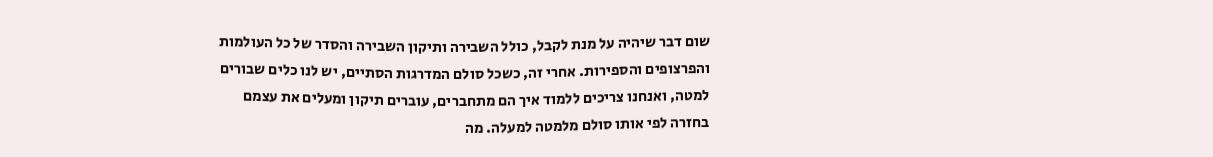שום דבר שיהיה על מנת לקבל, כולל השבירה ותיקון השבירה והסדר של כל העולמות והפרצופים והספירות. אחרי זה, כשכל סולם המדרגות הסתיים, יש לנו כלים שבורים למטה, ואנחנו צריכים ללמוד איך הם מתחברים, עוברים תיקון ומעלים את עצמם בחזרה לפי אותו סולם מלמטה למעלה. מה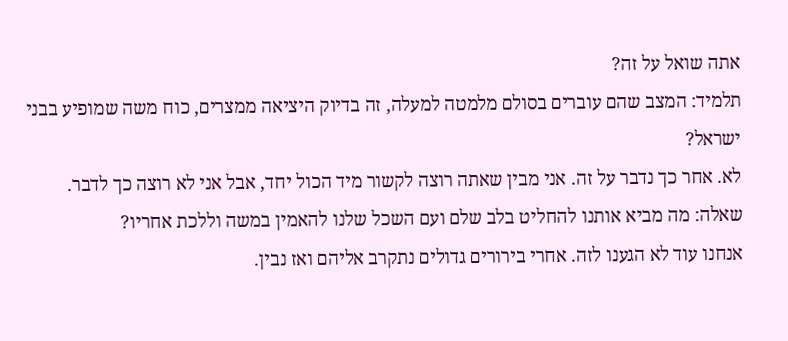אתה שואל על זה?
תלמיד: המצב שהם עוברים בסולם מלמטה למעלה, זה בדיוק היציאה ממצרים, כוח משה שמופיע בבני ישראל?
לא. אחר כך נדבר על זה. אני מבין שאתה רוצה לקשור מיד הכול יחד, אבל אני לא רוצה כך לדבר.
שאלה: מה מביא אותנו להחליט בלב שלם ועם השכל שלנו להאמין במשה וללכת אחריו?
אנחנו עוד לא הגענו לזה. אחרי בירורים גדולים נתקרב אליהם ואז נבין.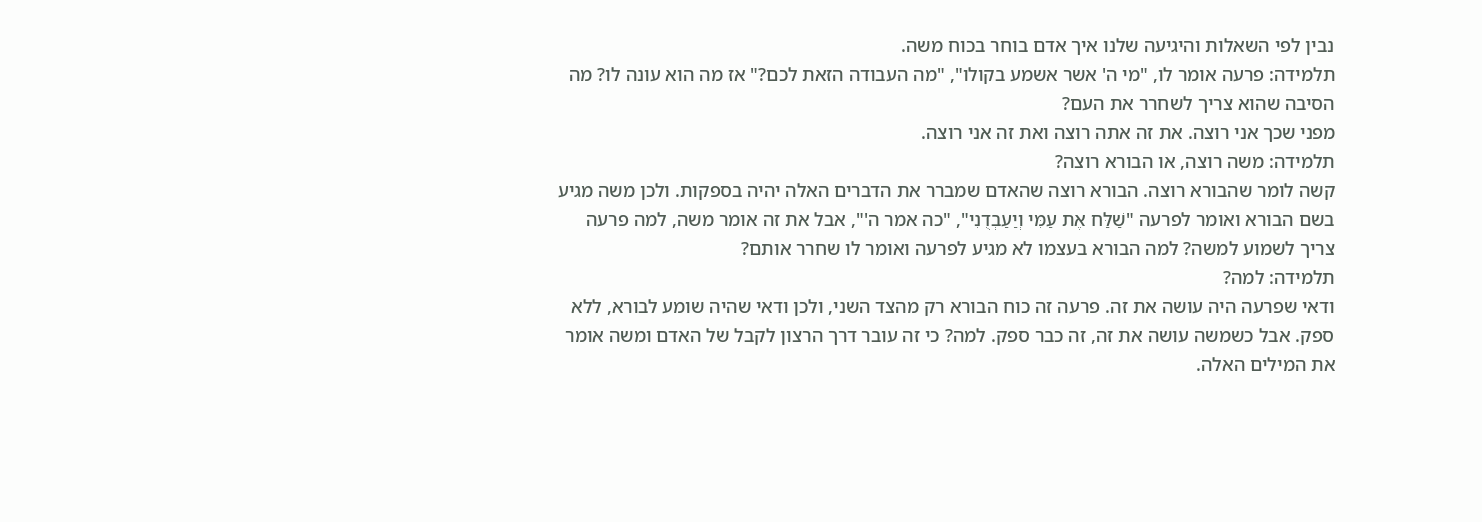נבין לפי השאלות והיגיעה שלנו איך אדם בוחר בכוח משה.
תלמידה: פרעה אומר לו, "מי ה' אשר אשמע בקולו", "מה העבודה הזאת לכם?" אז מה הוא עונה לו? מה הסיבה שהוא צריך לשחרר את העם?
מפני שכך אני רוצה. את זה אתה רוצה ואת זה אני רוצה.
תלמידה: משה רוצה, או הבורא רוצה?
קשה לומר שהבורא רוצה. הבורא רוצה שהאדם שמברר את הדברים האלה יהיה בספקות. ולכן משה מגיע בשם הבורא ואומר לפרעה "שַׁלַּח אֶת עַמִּי וְיַעַבְדֻנִי", "כה אמר ה'", אבל את זה אומר משה, למה פרעה צריך לשמוע למשה? למה הבורא בעצמו לא מגיע לפרעה ואומר לו שחרר אותם?
תלמידה: למה?
ודאי שפרעה היה עושה את זה. פרעה זה כוח הבורא רק מהצד השני, ולכן ודאי שהיה שומע לבורא, ללא ספק. אבל כשמשה עושה את זה, זה כבר ספק. למה? כי זה עובר דרך הרצון לקבל של האדם ומשה אומר את המילים האלה.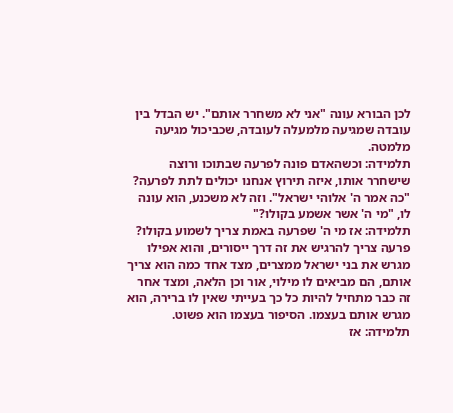לכן הבורא עונה "אני לא משחרר אותם". יש הבדל בין עובדה שמגיעה מלמעלה לעובדה, שכביכול מגיעה מלמטה.
תלמידה: וכשהאדם פונה לפרעה שבתוכו ורוצה שישחרר אותו, איזה תירוץ אנחנו יכולים לתת לפרעה?
"כה אמר ה' אלוהי ישראל". וזה לא משכנע, הוא עונה לו, "מי ה' אשר אשמע בקולו?"
תלמידה: אז מי ה' שפרעה באמת צריך לשמוע בקולו?
פרעה צריך להרגיש את זה דרך ייסורים, והוא אפילו מגרש את בני ישראל ממצרים, מצד אחד כמה הוא צריך אותם, הם מביאים לו מילוי, אור וכן הלאה, ומצד אחר זה כבר מתחיל להיות כל כך בעייתי שאין לו ברירה, הוא מגרש אותם בעצמו. הסיפור בעצמו הוא פשוט.
תלמידה: אז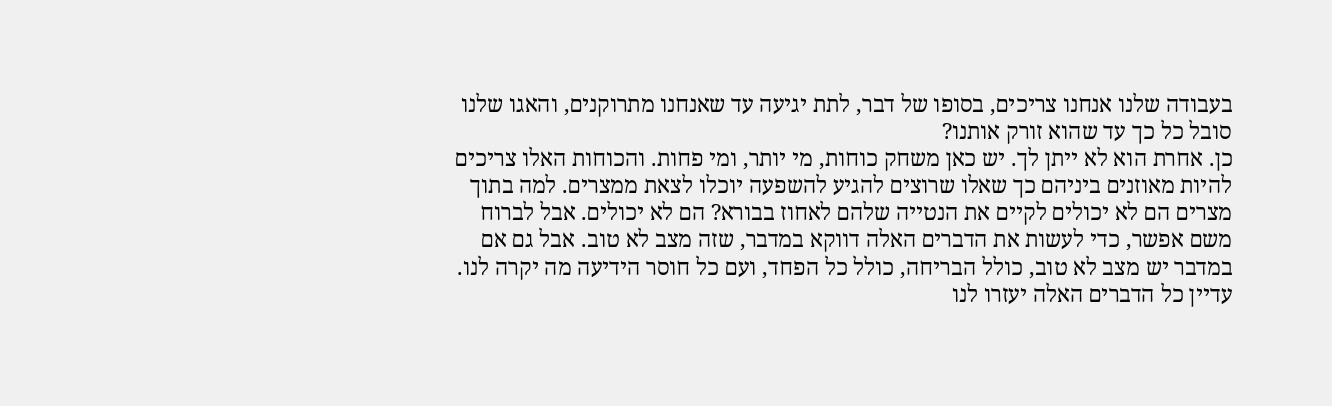בעבודה שלנו אנחנו צריכים, בסופו של דבר, לתת יגיעה עד שאנחנו מתרוקנים, והאגו שלנו סובל כל כך עד שהוא זורק אותנו?
כן. אחרת הוא לא ייתן לך. יש כאן משחק כוחות, מי יותר, ומי פחות. והכוחות האלו צריכים להיות מאוזנים ביניהם כך שאלו שרוצים להגיע להשפעה יוכלו לצאת ממצרים. למה בתוך מצרים הם לא יכולים לקיים את הנטייה שלהם לאחוז בבורא? הם לא יכולים. אבל לברוח משם אפשר, כדי לעשות את הדברים האלה דווקא במדבר, שזה מצב לא טוב. אבל גם אם במדבר יש מצב לא טוב, כולל הבריחה, כולל כל הפחד, ועם כל חוסר הידיעה מה יקרה לנו. עדיין כל הדברים האלה יעזרו לנו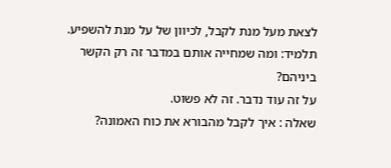לצאת מעל מנת לקבל, לכיוון של על מנת להשפיע.
תלמיד: ומה שמחייה אותם במדבר זה רק הקשר ביניהם?
על זה עוד נדבר. זה לא פשוט.
שאלה : איך לקבל מהבורא את כוח האמונה?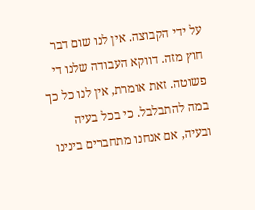על ידי הקבוצה. אין לנו שום דבר חוץ מזה. דווקא העבודה שלנו די פשוטה. זאת אומרת, אין לנו כל כך במה להתבלבל. כי בכל בעיה ובעיה, אם אנחנו מתחברים בינינו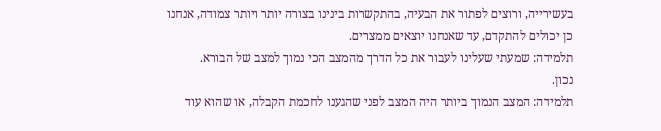בעשירייה, ורוצים לפתור את הבעיה, בהתקשרות בינינו בצורה יותר ויותר צמודה, אנחנו כן יכולים להתקדם, עד שאנחנו יוצאים ממצרים.
תלמידה: שמעתי שעלינו לעבור את כל הדרך מהמצב הכי נמוך למצב של הבורא.
נכון.
תלמידה: המצב הנמוך ביותר היה המצב לפני שהגענו לחכמת הקבלה, או שהוא עוד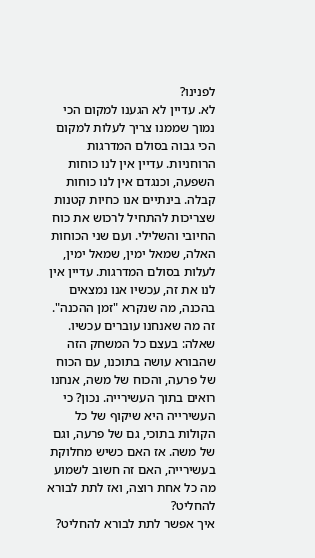לפנינו?
לא. עדיין לא הגענו למקום הכי נמוך שממנו צריך לעלות למקום הכי גבוה בסולם המדרגות הרוחניות. עדיין אין לנו כוחות השפעה, וכנגדם אין לנו כוחות קבלה. בינתיים אנו כחיות קטנות שצריכות להתחיל לרכוש את כוח החיובי והשלילי. ועם שני הכוחות האלה, שמאל ימין, שמאל ימין, לעלות בסולם המדרגות. עדיין אין לנו את זה, עכשיו אנו נמצאים בהכנה, מה שנקרא "זמן ההכנה". זה מה שאנחנו עוברים עכשיו.
שאלה: בעצם כל המשחק הזה שהבורא עושה בתוכנו, עם הכוח של פרעה, והכוח של משה, אנחנו רואים בתוך העשירייה. נכון? כי העשירייה היא שיקוף של כל הקולות בתוכי, גם של פרעה, וגם של משה. אז האם כשיש מחלוקת בעשירייה, האם זה חשוב לשמוע מה כל אחת רוצה, ואז לתת לבורא להחליט?
איך אפשר לתת לבורא להחליט?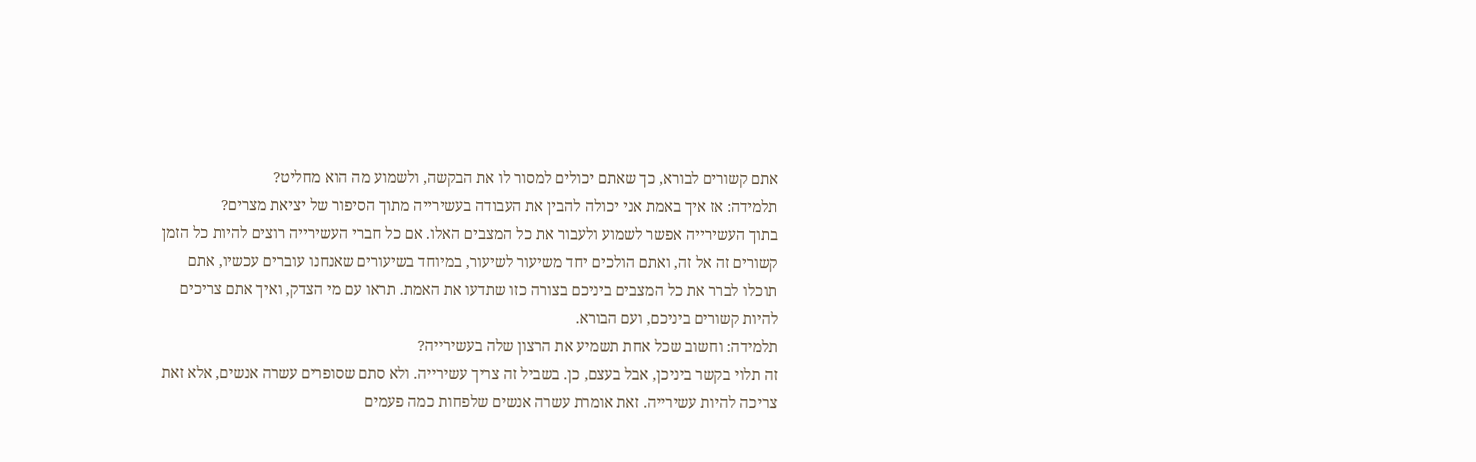אתם קשורים לבורא, כך שאתם יכולים למסור לו את הבקשה, ולשמוע מה הוא מחליט?
תלמידה: אז איך באמת אני יכולה להבין את העבודה בעשירייה מתוך הסיפור של יציאת מצרים?
בתוך העשירייה אפשר לשמוע ולעבור את כל המצבים האלו. אם כל חברי העשירייה רוצים להיות כל הזמן קשורים זה אל זה, ואתם הולכים יחד משיעור לשיעור, במיוחד בשיעורים שאנחנו עוברים עכשיו, אתם תוכלו לברר את כל המצבים ביניכם בצורה כזו שתדעו את האמת. תראו עם מי הצדק, ואיך אתם צריכים להיות קשורים ביניכם, ועם הבורא.
תלמידה: וחשוב שכל אחת תשמיע את הרצון שלה בעשירייה?
זה תלוי בקשר ביניכן, אבל בעצם, כן. בשביל זה צריך עשירייה. ולא סתם שסופרים עשרה אנשים, אלא זאת צריכה להיות עשירייה. זאת אומרת עשרה אנשים שלפחות כמה פעמים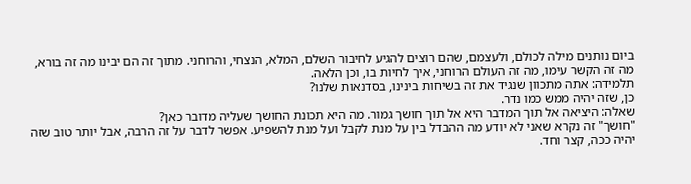ביום נותנים מילה לכולם, ולעצמם, שהם רוצים להגיע לחיבור השלם, המלא, הנצחי, והרוחני. מתוך זה הם יבינו מה זה בורא, מה זה הקשר עימו, מה זה העולם הרוחני, איך לחיות בו, וכן הלאה.
תלמידה: אתה מתכוון שנגיד את זה בשיחות בינינו, בסדנאות שלנו?
כן, שזה יהיה ממש כמו נדר.
שאלה: היציאה אל תוך המדבר היא אל תוך חושך גמור. מה היא תכונת החושך שעליה מדובר כאן?
"חושך" זה נקרא שאני לא יודע מה ההבדל בין על מנת לקבל ועל מנת להשפיע. אפשר לדבר על זה הרבה, אבל יותר טוב שזה יהיה ככה, קצר וחד.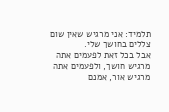תלמיד: אני מרגיש שאין שום צללים בחושך שלי.
אבל בכל זאת לפעמים אתה מרגיש חושך, ולפעמים אתה מרגיש אור, אמנם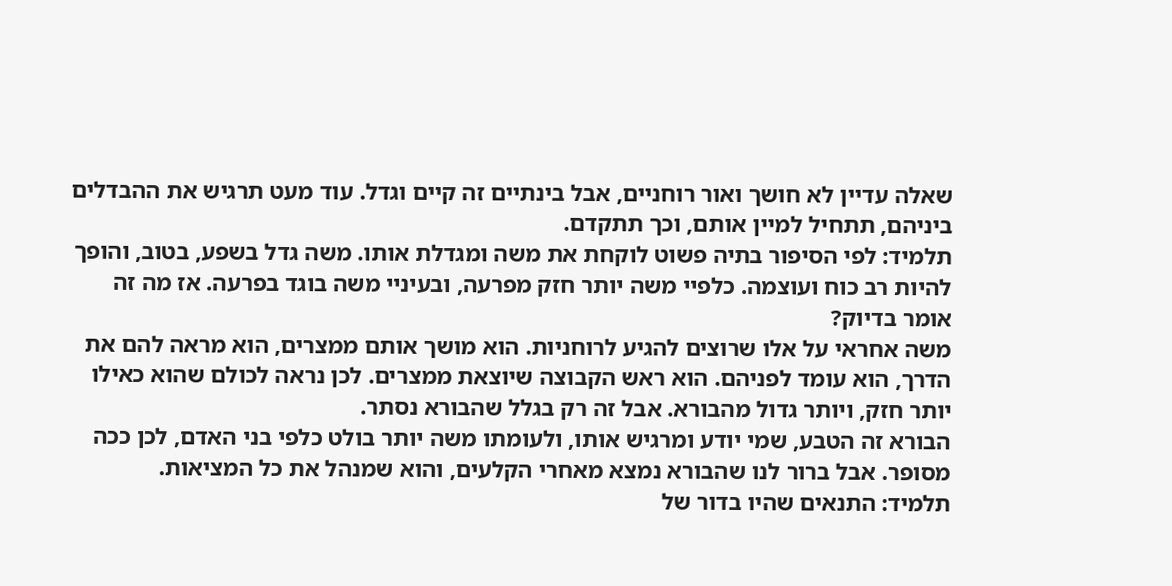שאלה עדיין לא חושך ואור רוחניים, אבל בינתיים זה קיים וגדל. עוד מעט תרגיש את ההבדלים ביניהם, תתחיל למיין אותם, וכך תתקדם.
תלמיד: לפי הסיפור בתיה פשוט לוקחת את משה ומגדלת אותו. משה גדל בשפע, בטוב, והופך להיות רב כוח ועוצמה. כלפיי משה יותר חזק מפרעה, ובעיניי משה בוגד בפרעה. אז מה זה אומר בדיוק?
משה אחראי על אלו שרוצים להגיע לרוחניות. הוא מושך אותם ממצרים, הוא מראה להם את הדרך, הוא עומד לפניהם. הוא ראש הקבוצה שיוצאת ממצרים. לכן נראה לכולם שהוא כאילו יותר חזק, ויותר גדול מהבורא. אבל זה רק בגלל שהבורא נסתר.
הבורא זה הטבע, שמי יודע ומרגיש אותו, ולעומתו משה יותר בולט כלפי בני האדם, לכן ככה מסופר. אבל ברור לנו שהבורא נמצא מאחרי הקלעים, והוא שמנהל את כל המציאות.
תלמיד: התנאים שהיו בדור של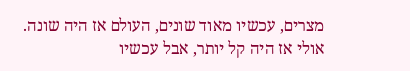מצרים, עכשיו מאוד שונים, העולם אז היה שונה. אולי אז היה קל יותר, אבל עכשיו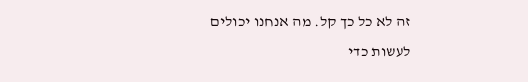זה לא כל כך קל. מה אנחנו יכולים לעשות כדי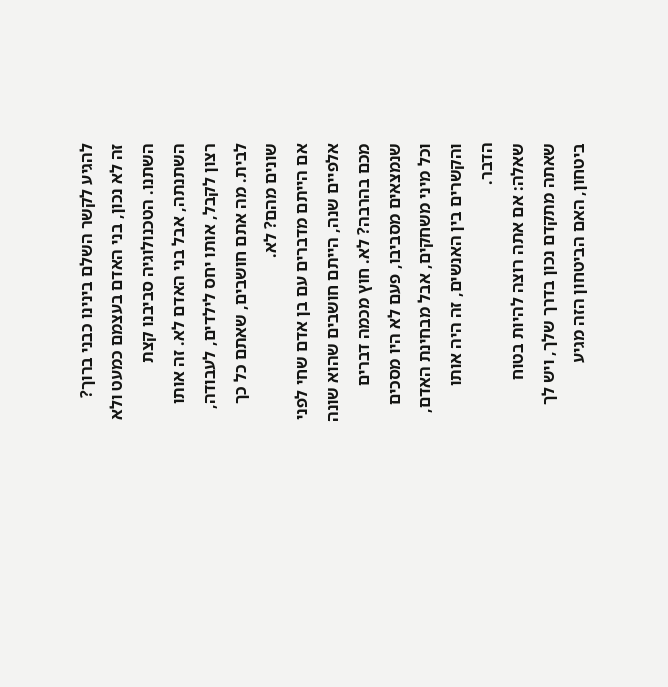להגיע לקשר השלם בינינו כבני ברוך?
זה לא נכון, בני האדם בעצמם כמעט ולא השתנו. הטכנולוגיה סביבנו קצת השתנתה, אבל בני האדם לא. זה אותו רצון לקבל, אותו יחס לילדים, לעבודה, לבית. מה אתם חושבים, שאתם כל כך שונים מהם? לא.
אם הייתם מדברים עם בן אדם שחי לפני אלפיים שנה, הייתם חושבים שהוא שונה מכם בהרבה? לא. חוץ מכמה דברים שנמצאים מסביבו, פעם לא היו מסכים וכל מיני משחקים, אבל מבחינת האדם, והקשרים בין האנשים, זה היה אותו הדבר.
שאלה: אם אתה רוצה להיות בטוח שאתה מתקדם נכון בדרך שלך, ויש לך ביטחון, האם הביטחון הזה מגיע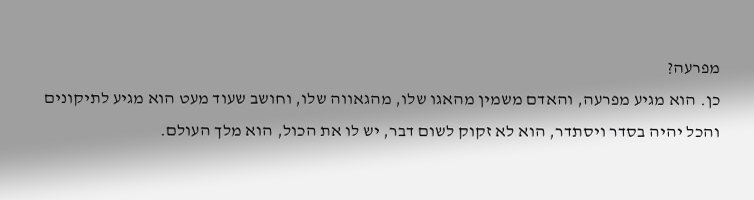מפרעה?
כן. הוא מגיע מפרעה, והאדם משמין מהאגו שלו, מהגאווה שלו, וחושב שעוד מעט הוא מגיע לתיקונים והכל יהיה בסדר ויסתדר, הוא לא זקוק לשום דבר, יש לו את הכול, הוא מלך העולם.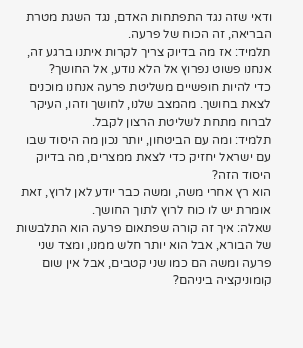ודאי שזה נגד התפתחות האדם, נגד השגת מטרת הבריאה, זה הכוח של פרעה.
תלמיד: אז מה בדיוק צריך לקרות איתנו ברגע זה, אנחנו פשוט נפרוץ אל הלא נודע, אל החושך?
כדי להיות חופשיים משליטת פרעה אנחנו מוכנים לצאת בחושך. מהמצב שלנו, לחושך וזהו, העיקר לברוח מתחת לשליטת הרצון לקבל.
תלמיד: ומה עם הביטחון, יותר נכון מה היסוד שבו עם ישראל יחזיק כדי לצאת ממצרים, מה בדיוק היסוד הזה?
הוא רץ אחרי משה, ומשה כבר יודע לאן לרוץ, זאת אומרת יש לו כוח לרוץ לתוך החושך.
שאלה: איך זה קורה שפתאום פרעה הוא התלבשות של הבורא, אבל הוא יותר חלש ממנו, ומצד שני פרעה ומשה הם כמו שני קטבים, אבל אין שום קומוניקציה ביניהם?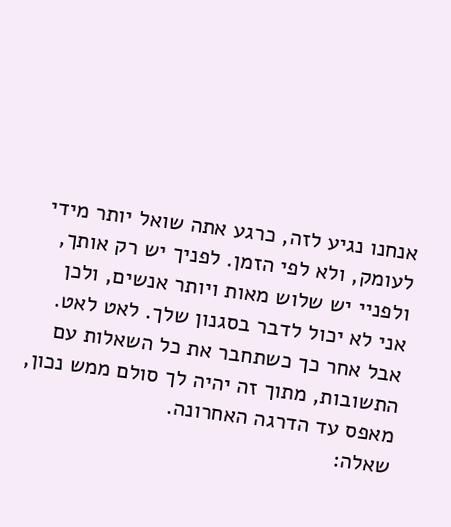אנחנו נגיע לזה, כרגע אתה שואל יותר מידי לעומק, ולא לפי הזמן. לפניך יש רק אותך, ולפניי יש שלוש מאות ויותר אנשים, ולכן אני לא יכול לדבר בסגנון שלך. לאט לאט. אבל אחר כך כשתחבר את כל השאלות עם התשובות, מתוך זה יהיה לך סולם ממש נכון, מאפס עד הדרגה האחרונה.
שאלה: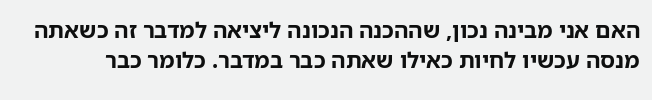האם אני מבינה נכון, שההכנה הנכונה ליציאה למדבר זה כשאתה מנסה עכשיו לחיות כאילו שאתה כבר במדבר. כלומר כבר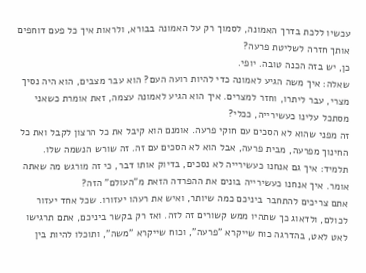עכשיו ללכת בדרך האמונה, לסמוך רק על האמונה בבורא, ולראות איך כל פעם דוחפים אותך חזרה לשליטת פרעה?
כן, יש בזה הכנה טובה. יופי.
שאלה: איך משה הגיע לאמונה כדי להיות רועה העם? הוא עבר מצבים, הוא היה נסיך מצרי, עבר ליתרו, וחזר למצרים. איך הוא הגיע לאמונה עצמה, זאת אומרת כשאני מסתכל עלינו כעשירייה, ככלי?
זה מפני שהוא לא הסכים עם חוקי פרעה. אומנם הוא קיבל את כל הרצון לקבל ואת כל החינוך מפרעה, מבית פרעה, אבל הוא לא הסכים עם זה. זה שורש הנשמה שלו.
תלמיד: איך גם אנחנו כעשירייה לא נסכים, בדיוק אותו דבר, כי זה מורגש מה שאתה אומר. איך אנחנו כעשירייה בונים את ההפרדה הזאת מ"העולם" הזה?
אתם צריכים להתחבר ביניכם כמה שיותר, ואיש את רעהו יעזורו. שכל אחד יעזור לכולם, ולדאוג כך שתהיו ממש קשורים זה לזה. ואז רק בקשר ביניכם, אתם תרגישו לאט לאט, בהדרגה כוח שייקרא "פרעה", וכוח שייקרא "משה", ותוכלו להיות בין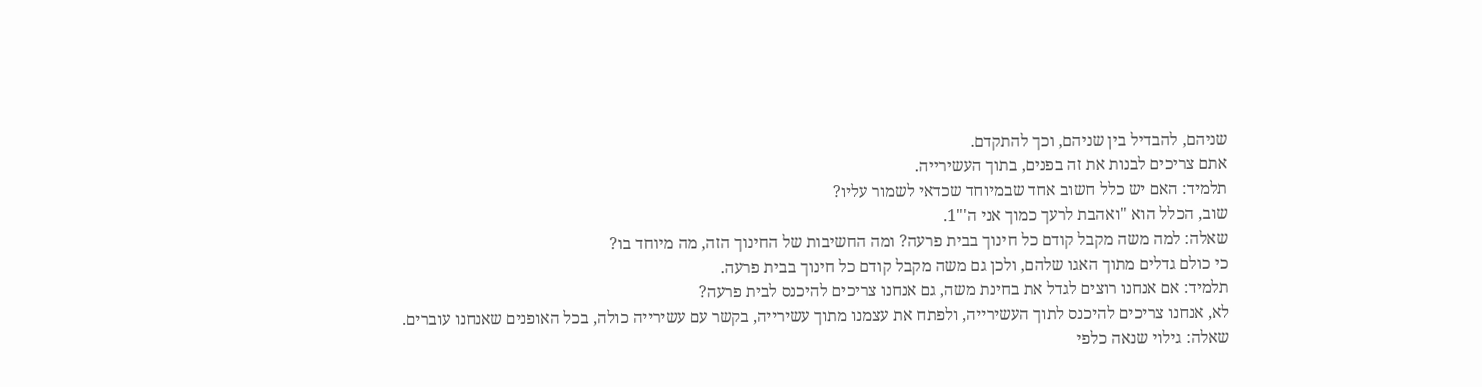שניהם, להבדיל בין שניהם, וכך להתקדם.
אתם צריכים לבנות את זה בפנים, בתוך העשירייה.
תלמיד: האם יש כלל חשוב אחד שבמיוחד שכדאי לשמור עליו?
שוב, הכלל הוא "ואהבת לרעך כמוך אני ה'"1.
שאלה: למה משה מקבל קודם כל חינוך בבית פרעה? ומה החשיבות של החינוך הזה, מה מיוחד בו?
כי כולם גדלים מתוך האגו שלהם, ולכן גם משה מקבל קודם כל חינוך בבית פרעה.
תלמיד: אם אנחנו רוצים לגדל את בחינת משה, גם אנחנו צריכים להיכנס לבית פרעה?
לא, אנחנו צריכים להיכנס לתוך העשירייה, ולפתח את עצמנו מתוך עשירייה, בקשר עם עשירייה כולה, בכל האופנים שאנחנו עוברים.
שאלה: גילוי שנאה כלפי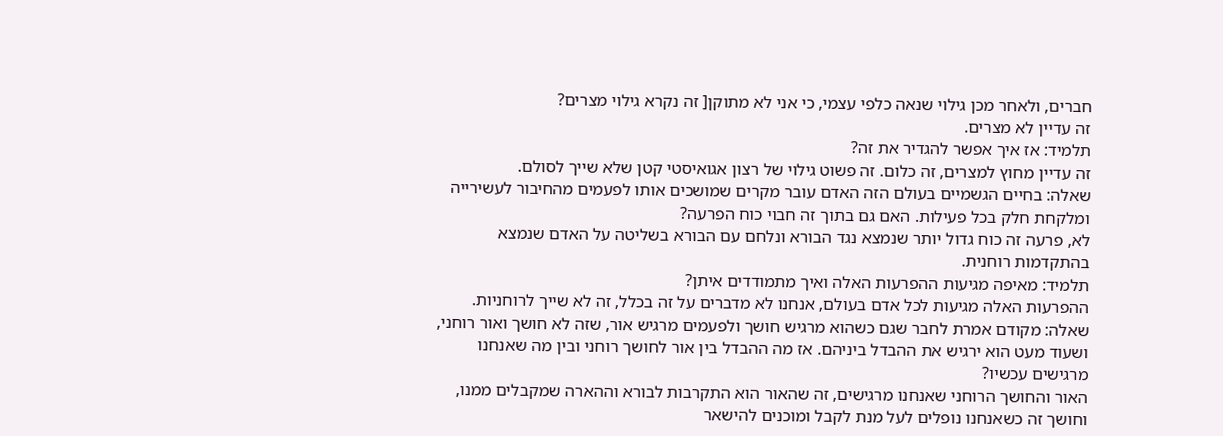חברים, ולאחר מכן גילוי שנאה כלפי עצמי, כי אני לא מתוקן[ זה נקרא גילוי מצרים?
זה עדיין לא מצרים.
תלמיד: אז איך אפשר להגדיר את זה?
זה עדיין מחוץ למצרים, זה כלום. זה פשוט גילוי של רצון אגואיסטי קטן שלא שייך לסולם.
שאלה: בחיים הגשמיים בעולם הזה האדם עובר מקרים שמושכים אותו לפעמים מהחיבור לעשירייה ומלקחת חלק בכל פעילות. האם גם בתוך זה חבוי כוח הפרעה?
לא, פרעה זה כוח גדול יותר שנמצא נגד הבורא ונלחם עם הבורא בשליטה על האדם שנמצא בהתקדמות רוחנית.
תלמיד: מאיפה מגיעות ההפרעות האלה ואיך מתמודדים איתן?
ההפרעות האלה מגיעות לכל אדם בעולם, אנחנו לא מדברים על זה בכלל, זה לא שייך לרוחניות.
שאלה: מקודם אמרת לחבר שגם כשהוא מרגיש חושך ולפעמים מרגיש אור, שזה לא חושך ואור רוחני, ושעוד מעט הוא ירגיש את ההבדל ביניהם. אז מה ההבדל בין אור לחושך רוחני ובין מה שאנחנו מרגישים עכשיו?
האור והחושך הרוחני שאנחנו מרגישים, זה שהאור הוא התקרבות לבורא וההארה שמקבלים ממנו, וחושך זה כשאנחנו נופלים לעל מנת לקבל ומוכנים להישאר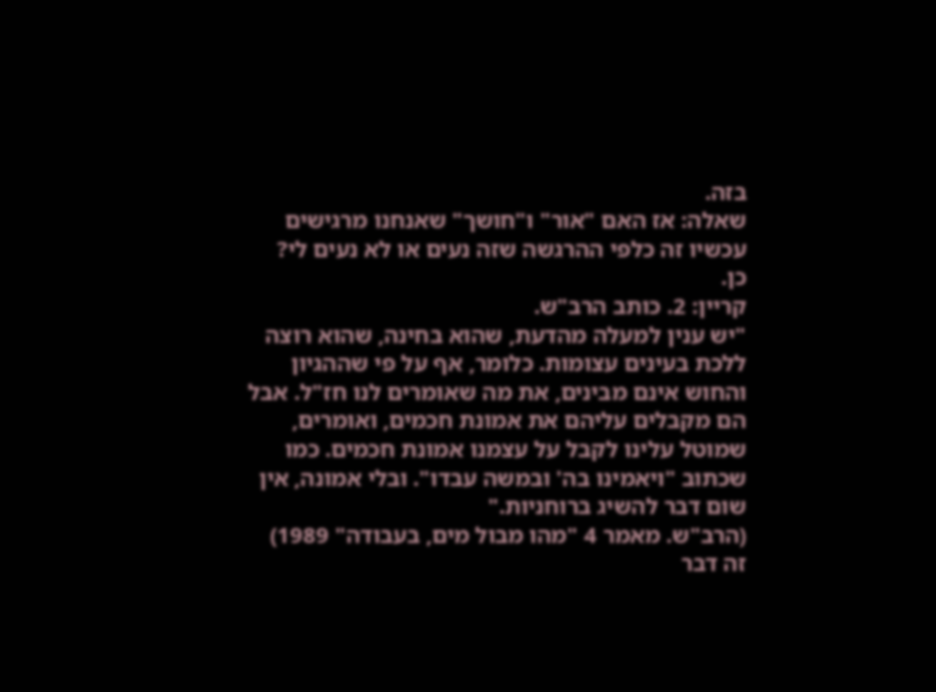בזה.
שאלה: אז האם "אור" ו"חושך" שאנחנו מרגישים עכשיו זה כלפי ההרגשה שזה נעים או לא נעים לי?
כן.
קריין: 2. כותב הרב"ש.
"יש ענין למעלה מהדעת, שהוא בחינה, שהוא רוצה ללכת בעינים עצומות. כלומר, אף על פי שההגיון והחוש אינם מבינים, את מה שאומרים לנו חז"ל. אבל הם מקבלים עליהם את אמונת חכמים, ואומרים, שמוטל עלינו לקבל על עצמנו אמונת חכמים. כמו שכתוב "ויאמינו בה' ובמשה עבדו". ובלי אמונה, אין שום דבר להשיג ברוחניות."
(הרב"ש. מאמר 4 "מהו מבול מים, בעבודה" 1989)
זה דבר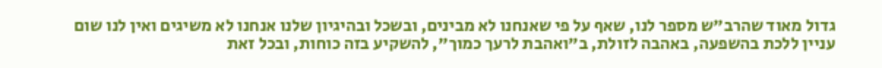גדול מאוד שהרב"ש מספר לנו, שאף על פי שאנחנו לא מבינים, ובשכל ובהיגיון שלנו אנחנו לא משיגים ואין לנו שום עניין ללכת בהשפעה, באהבה לזולת, ב"ואהבת לרעך כמוך", להשקיע בזה כוחות, ובכל זאת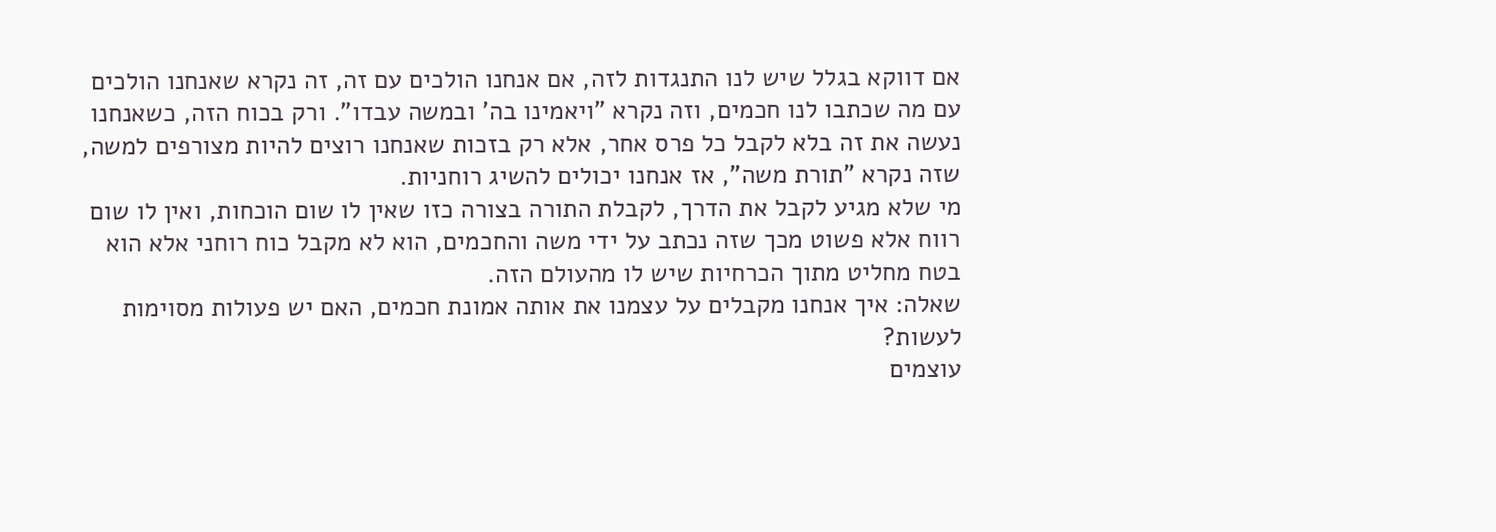אם דווקא בגלל שיש לנו התנגדות לזה, אם אנחנו הולכים עם זה, זה נקרא שאנחנו הולכים עם מה שכתבו לנו חכמים, וזה נקרא "ויאמינו בה' ובמשה עבדו". ורק בכוח הזה, כשאנחנו נעשה את זה בלא לקבל כל פרס אחר, אלא רק בזכות שאנחנו רוצים להיות מצורפים למשה, שזה נקרא "תורת משה", אז אנחנו יכולים להשיג רוחניות.
מי שלא מגיע לקבל את הדרך, לקבלת התורה בצורה כזו שאין לו שום הוכחות, ואין לו שום רווח אלא פשוט מכך שזה נכתב על ידי משה והחכמים, הוא לא מקבל כוח רוחני אלא הוא בטח מחליט מתוך הכרחיות שיש לו מהעולם הזה.
שאלה: איך אנחנו מקבלים על עצמנו את אותה אמונת חכמים, האם יש פעולות מסוימות לעשות?
עוצמים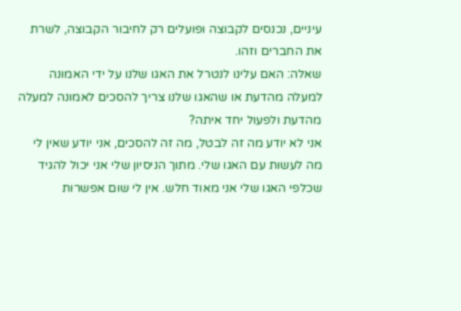עיניים, נכנסים לקבוצה ופועלים רק לחיבור הקבוצה, לשרת את החברים וזהו.
שאלה: האם עלינו לנטרל את האגו שלנו על ידי האמונה למעלה מהדעת או שהאגו שלנו צריך להסכים לאמונה למעלה מהדעת ולפעול יחד איתה?
אני לא יודע מה זה לבטל, מה זה להסכים, אני יודע שאין לי מה לעשות עם האגו שלי. מתוך הניסיון שלי אני יכול להגיד שכלפי האגו שלי אני מאוד חלש. אין לי שום אפשרות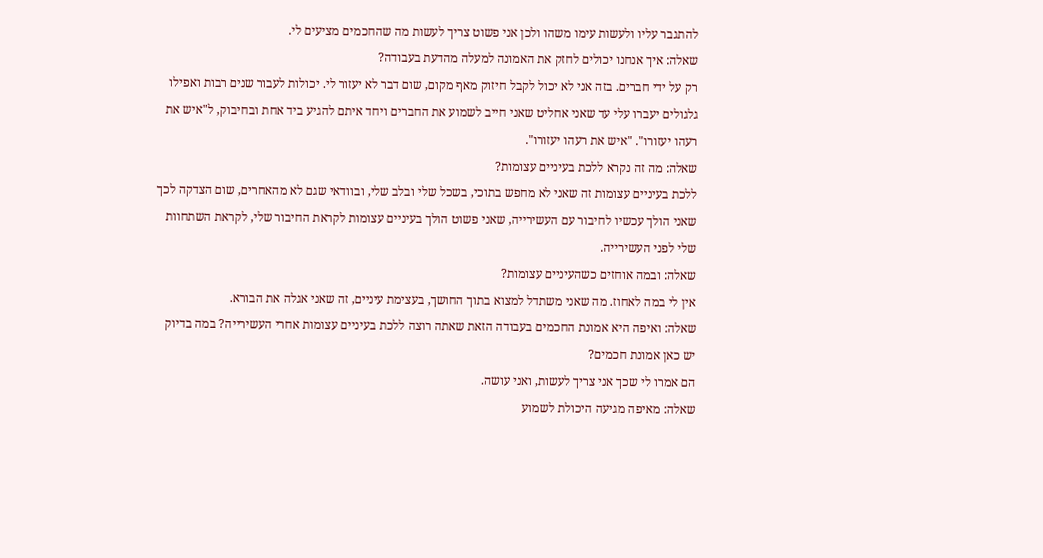להתגבר עליו ולעשות עימו משהו ולכן אני פשוט צריך לעשות מה שהחכמים מציעים לי.
שאלה: איך אנחנו יכולים לחזק את האמונה למעלה מהדעת בעבודה?
רק על ידי חברים. בזה אני לא יכול לקבל חיזוק מאף מקום, שום דבר לא יעזור לי. יכולות לעבור שנים רבות ואפילו גלגולים יעברו עלי עד שאני אחליט שאני חייב לשמוע את החברים ויחד איתם להגיע ביד אחת ובחיבוק, ל"איש את רעהו יעזורו". "איש את רעהו יעזורו".
שאלה: מה זה נקרא ללכת בעיניים עצומות?
ללכת בעיניים עצומות זה שאני לא מחפש בתוכי, בשכל שלי ובלב שלי, ובוודאי שגם לא מהאחרים, שום הצדקה לכך שאני הולך עכשיו לחיבור עם העשירייה, שאני פשוט הולך בעיניים עצומות לקראת החיבור שלי, לקראת השתחוות שלי לפני העשירייה.
שאלה: ובמה אוחזים כשהעיניים עצומות?
אין לי במה לאחוז. מה שאני משתדל למצוא בתוך החושך, בעצימת עיניים, זה שאני אגלה את הבורא.
שאלה: ואיפה היא אמונת החכמים בעבודה הזאת שאתה רוצה ללכת בעיניים עצומות אחרי העשירייה? במה בדיוק יש כאן אמונת חכמים?
הם אמרו לי שכך אני צריך לעשות, ואני עושה.
שאלה: מאיפה מגיעה היכולת לשמוע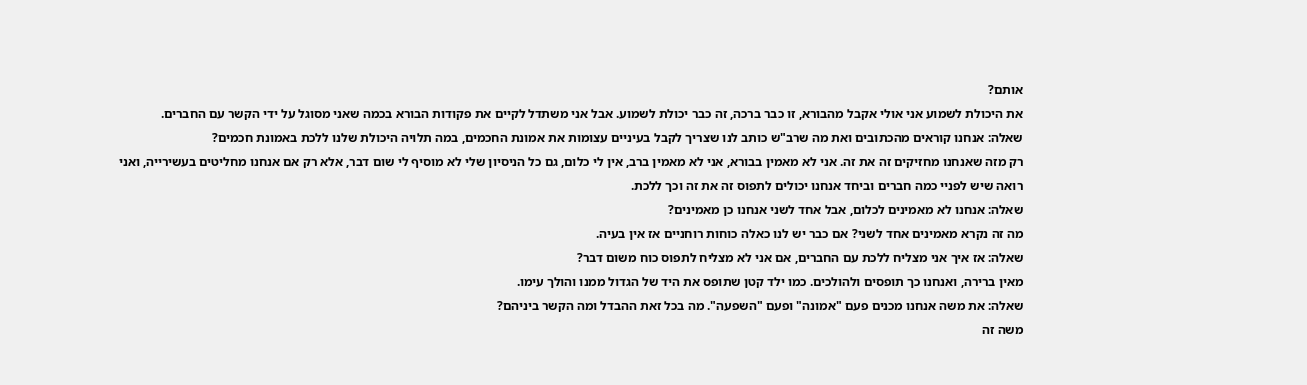אותם?
את היכולת לשמוע אני אולי אקבל מהבורא, זו כבר ברכה, זה כבר יכולת לשמוע. אבל אני משתדל לקיים את פקודות הבורא בכמה שאני מסוגל על ידי הקשר עם החברים.
שאלה: אנחנו קוראים מהכתובים ואת מה שרב"ש כותב לנו שצריך לקבל בעיניים עצומות את אמונת החכמים, במה תלויה היכולת שלנו ללכת באמונת חכמים?
רק מזה שאנחנו מחזיקים זה את זה. אני לא מאמין בבורא, אני לא מאמין ברב, אין לי כלום, גם כל הניסיון שלי לא מוסיף לי שום דבר, אלא רק אם אנחנו מחליטים בעשירייה, ואני רואה שיש לפניי כמה חברים וביחד אנחנו יכולים לתפוס זה את זה וכך ללכת.
שאלה: אנחנו לא מאמינים לכלום, אבל אחד לשני אנחנו כן מאמינים?
מה זה נקרא מאמינים אחד לשני? אם כבר יש לנו כאלה כוחות רוחניים אז אין בעיה.
שאלה: אז איך אני מצליח ללכת עם החברים, אם אני לא מצליח לתפוס כוח משום דבר?
מאין ברירה, ואנחנו כך תופסים ולהולכים. כמו ילד קטן שתופס את היד של הגדול ממנו והולך עימו.
שאלה: את משה אנחנו מכנים פעם "אמונה" ופעם "השפעה". מה בכל זאת ההבדל ומה הקשר ביניהם?
משה זה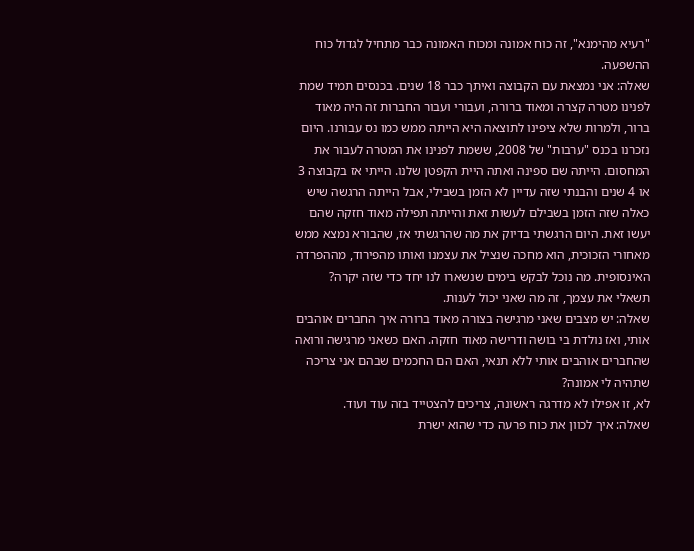"רעיא מהימנא", זה כוח אמונה ומכוח האמונה כבר מתחיל לגדול כוח ההשפעה.
שאלה: אני נמצאת עם הקבוצה ואיתך כבר 18 שנים. בכנסים תמיד שמת לפנינו מטרה קצרה ומאוד ברורה, ועבורי ועבור החברות זה היה מאוד ברור, ולמרות שלא ציפינו לתוצאה היא הייתה ממש כמו נס עבורנו. היום נזכרנו בכנס "ערבות" של 2008, ששמת לפנינו את המטרה לעבור את המחסום. הייתה שם ספינה ואתה היית הקפטן שלנו. הייתי אז בקבוצה 3 או 4 שנים והבנתי שזה עדיין לא הזמן בשבילי, אבל הייתה הרגשה שיש כאלה שזה הזמן בשבילם לעשות זאת והייתה תפילה מאוד חזקה שהם יעשו זאת. היום הרגשתי בדיוק את מה שהרגשתי אז, שהבורא נמצא ממש מאחורי הזכוכית, הוא מחכה שנציל את עצמנו ואותו מהפירוד, מההפרדה האינסופית. מה נוכל לבקש בימים שנשארו לנו יחד כדי שזה יקרה?
תשאלי את עצמך, זה מה שאני יכול לענות.
שאלה: יש מצבים שאני מרגישה בצורה מאוד ברורה איך החברים אוהבים אותי, ואז נולדת בי בושה ודרישה מאוד חזקה. האם כשאני מרגישה ורואה שהחברים אוהבים אותי ללא תנאי, האם הם החכמים שבהם אני צריכה שתהיה לי אמונה?
לא, זו אפילו לא מדרגה ראשונה, צריכים להצטייד בזה עוד ועוד.
שאלה: איך לכוון את כוח פרעה כדי שהוא ישרת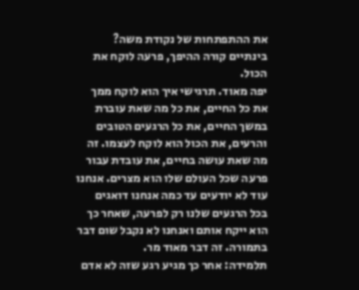את ההתפתחות של נקודת משה? בינתיים קורה ההיפך, פרעה לוקח את הכול.
יפה מאוד. תרגישי איך הוא לוקח ממך את כל החיים, את כל מה שאת עוברת במשך החיים, את כל הרגעים הטובים והרעים, את הכול הוא לוקח לעצמו. זה מה שאת עושה בחיים, את עובדת עבור פרעה שכל העולם שלו הוא מצרים. אנחנו עוד לא יודעים עד כמה אנחנו דואגים בכל הרגעים שלנו רק לפרעה, שאחר כך הוא ייקח אותם ואנחנו לא נקבל שום דבר בתמורה. זה דבר מאוד מר.
תלמידה: אחר כך מגיע רגע שזה לא אדם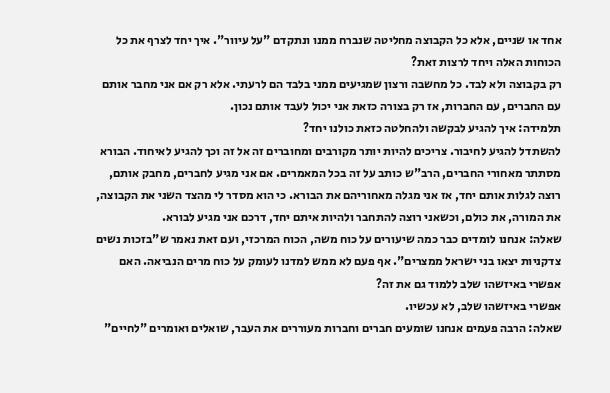אחד או שניים, אלא כל הקבוצה מחליטה שנברח ממנו ונתקדם "על עיוור". איך יחד לצרף את כל הכוחות האלה ויחד לרצות זאת?
רק בקבוצה ולא לבד. כל מחשבה ורצון שמגיעים ממני בלבד הם לרעתי. אלא רק אם אני מחבר אותם עם החברים, עם החברות, אז רק בצורה כזאת אני יכול לעבד אותם נכון.
תלמידה: איך להגיע לבקשה ולהחלטה כזאת כולנו יחד?
להשתדל להגיע לחיבור. צריכים להיות יותר מקורבים ומחוברים זה אל זה וכך להגיע לאיחוד. הבורא מסתתר מאחורי החברים, הרב"ש כותב על זה בכל המאמרים. אם אני מגיע לחברים, מחבק אותם, רוצה לגלות אותם יחד, אז אני מגלה מאחוריהם את הבורא. כי הוא מסדר לי מהצד השני את הקבוצה, את המורה, את כולם, וכשאני רוצה להתחבר ולהיות איתם יחד, דרכם אני מגיע לבורא.
שאלה: אנחנו לומדים כבר כמה שיעורים על כוח משה, הכוח המרכזי, ועם זאת נאמר ש"בזכות נשים צדקניות יצאו בני ישראל ממצרים". אף פעם לא ממש למדנו לעומק על כוח מרים הנביאה. האם אפשרי באיזשהו שלב ללמוד גם את זה?
אפשרי באיזשהו שלב, לא עכשיו.
שאלה: הרבה פעמים אנחנו שומעים חברים וחברות מעוררים את העבר, שואלים ואומרים "לחיים"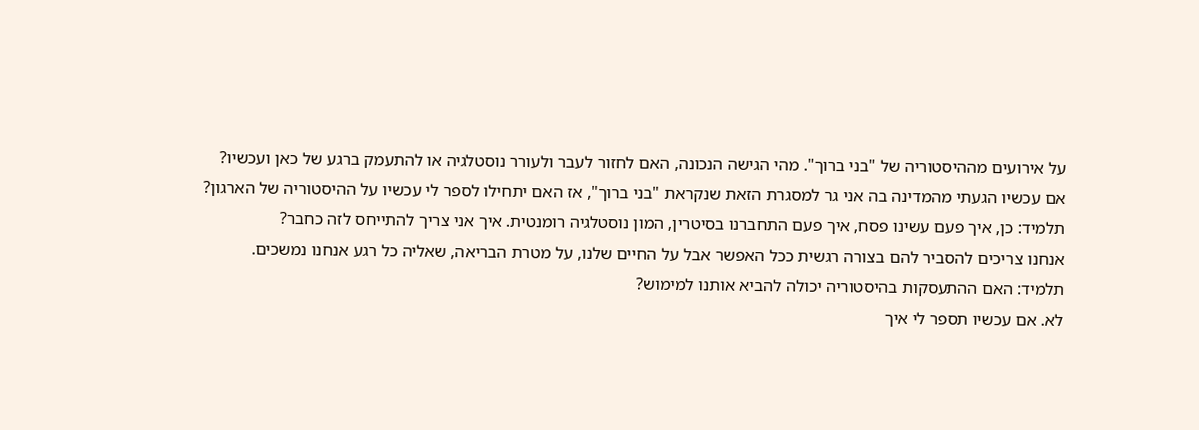על אירועים מההיסטוריה של "בני ברוך". מהי הגישה הנכונה, האם לחזור לעבר ולעורר נוסטלגיה או להתעמק ברגע של כאן ועכשיו?
אם עכשיו הגעתי מהמדינה בה אני גר למסגרת הזאת שנקראת "בני ברוך", אז האם יתחילו לספר לי עכשיו על ההיסטוריה של הארגון?
תלמיד: כן, איך פעם עשינו פסח, איך פעם התחברנו בסיטרין, המון נוסטלגיה רומנטית. איך אני צריך להתייחס לזה כחבר?
אנחנו צריכים להסביר להם בצורה רגשית ככל האפשר אבל על החיים שלנו, על מטרת הבריאה, שאליה כל רגע אנחנו נמשכים.
תלמיד: האם ההתעסקות בהיסטוריה יכולה להביא אותנו למימוש?
לא. אם עכשיו תספר לי איך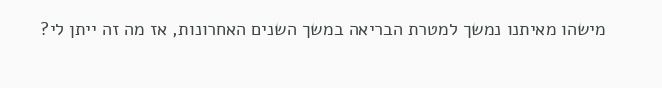מישהו מאיתנו נמשך למטרת הבריאה במשך השנים האחרונות, אז מה זה ייתן לי?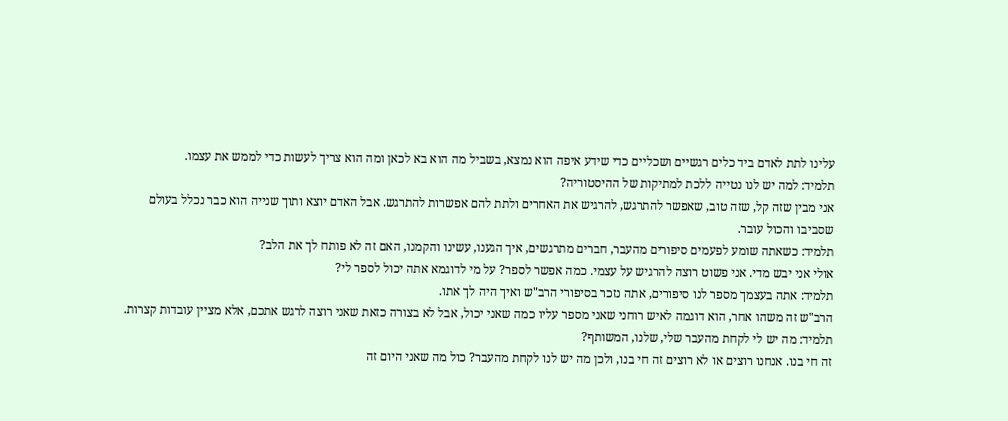עלינו לתת לאדם ביד כלים רגשיים ושכליים כדי שידע איפה הוא נמצא, בשביל מה הוא בא לכאן ומה הוא צריך לעשות כדי לממש את עצמו.
תלמיד: למה יש לנו נטייה ללכת למתיקות של ההיסטוריה?
אני מבין שזה קל, שזה טוב, שאפשר להתרגש, להרגיש את האחרים ולתת להם אפשרות להתרגש. אבל האדם יוצא ותוך שנייה הוא כבר נכלל בעולם שסביבו והכול עובר.
תלמיד: כשאתה שומע לפעמים סיפורים מהעבר, חברים מתרגשים, איך הגענו, עשינו והקמנו, האם זה לא פותח לך את הלב?
אולי אני יבש מדי. אני פשוט רוצה להרגיש על עצמי. כמה אפשר לספר? על מי לדוגמא אתה יכול לספר לי?
תלמיד: אתה בעצמך מספר לנו סיפורים, אתה נזכר בסיפורי הרב"ש ואיך היה לך אתו.
הרב"ש זה משהו אחר, הוא דוגמה לאיש רוחני שאני מספר עליו כמה שאני יכול, אבל לא בצורה כזאת שאני רוצה לרגש אתכם, אלא מציין עובדות קצרות.
תלמיד: מה יש לי לקחת מהעבר שלי, שלנו, המשותף?
זה חי בנו. אנחנו רוצים או לא רוצים זה חי בנו, ולכן מה יש לנו לקחת מהעבר? כול מה שאני היום זה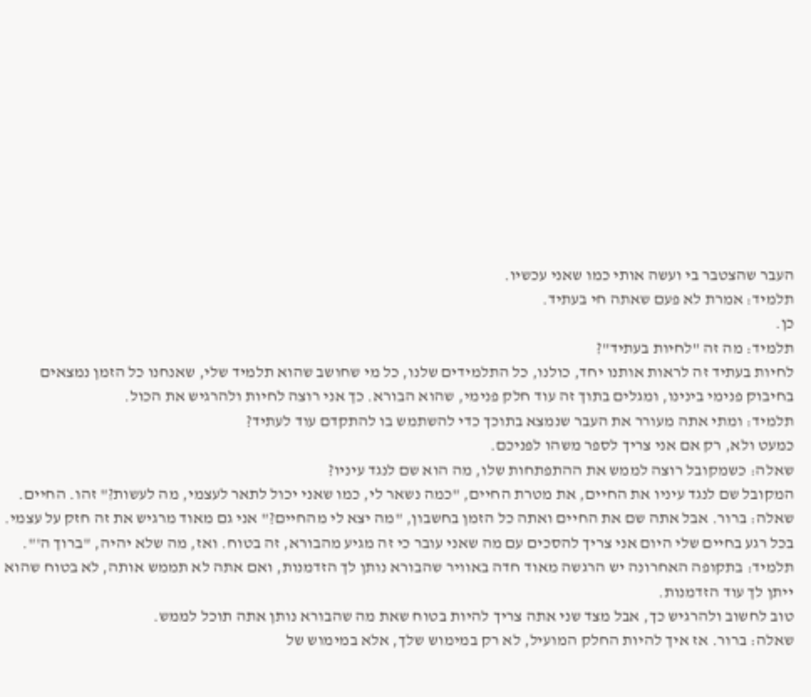העבר שהצטבר בי ועשה אותי כמו שאני עכשיו.
תלמיד: אמרת לא פעם שאתה חי בעתיד.
כן.
תלמיד: מה זה "לחיות בעתיד"?
לחיות בעתיד זה לראות אותנו יחד, כולנו, כל התלמידים שלנו, כל מי שחושב שהוא תלמיד שלי, שאנחנו כל הזמן נמצאים בחיבוק פנימי בינינו, ומגלים בתוך זה עוד חלק פנימי, שהוא הבורא. כך אני רוצה לחיות ולהרגיש את הכול.
תלמיד: ומתי אתה מעורר את העבר שנמצא בתוכך כדי להשתמש בו להתקדם עוד לעתיד?
כמעט ולא, רק אם אני צריך לספר משהו לפניכם.
שאלה: כשמקובל רוצה לממש את ההתפתחות שלו, מה הוא שם לנגד עיניו?
המקובל שם לנגד עיניו את החיים, את מטרת החיים, "כמה נשאר לי, כמו שאני יכול לתאר לעצמי, מה לעשות?" זהו. החיים.
שאלה: ברור. אבל אתה שם את החיים ואתה כל הזמן בחשבון, "מה יצא לי מהחיים?" אני גם מאוד מרגיש את זה חזק על עצמי.
בכל רגע בחיים שלי היום אני צריך להסכים עם מה שאני עובר כי זה מגיע מהבורא, זה בטוח. ואז, מה שלא יהיה, "ברוך ה'".
תלמיד: בתקופה האחרונה יש הרגשה מאוד חדה באוויר שהבורא נותן לך הזדמנות, ואם אתה לא תממש אותה, לא בטוח שהוא ייתן לך עוד הזדמנות.
טוב לחשוב ולהרגיש כך, אבל מצד שני אתה צריך להיות בטוח שאת מה שהבורא נותן אתה תוכל לממש.
שאלה: ברור. אז איך להיות החלק המועיל, לא רק במימוש שלך, אלא במימוש של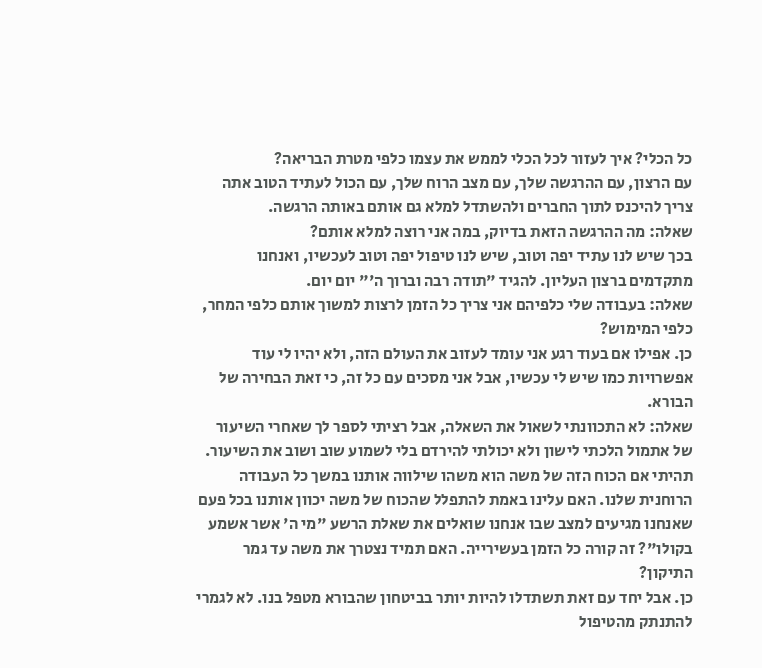כל הכלי? איך לעזור לכל הכלי לממש את עצמו כלפי מטרת הבריאה?
עם הרצון, עם ההרגשה שלך, עם מצב הרוח שלך, עם הכול לעתיד הטוב אתה צריך להיכנס לתוך החברים ולהשתדל למלא גם אותם באותה הרגשה.
שאלה: מה ההרגשה הזאת בדיוק, במה אני רוצה למלא אותם?
בכך שיש לנו עתיד יפה וטוב, שיש לנו טיפול יפה וטוב לעכשיו, ואנחנו מתקדמים ברצון העליון. להגיד "תודה רבה וברוך ה'" יום יום.
שאלה: בעבודה שלי כלפיהם אני צריך כל הזמן לרצות למשוך אותם כלפי המחר, כלפי המימוש?
כן. אפילו אם בעוד רגע אני עומד לעזוב את העולם הזה, ולא יהיו לי עוד אפשרויות כמו שיש לי עכשיו, אבל אני מסכים עם כל זה, כי זאת הבחירה של הבורא.
שאלה: לא התכוונתי לשאול את השאלה, אבל רציתי לספר לך שאחרי השיעור של אתמול הלכתי לישון ולא יכולתי להירדם בלי לשמוע שוב ושוב את השיעור. תהיתי אם הכוח הזה של משה הוא משהו שילווה אותנו במשך כל העבודה הרוחנית שלנו. האם עלינו באמת להתפלל שהכוח של משה יכוון אותנו בכל פעם שאנחנו מגיעים למצב שבו אנחנו שואלים את שאלת הרשע "מי ה' אשר אשמע בקולו"? זה קורה כל הזמן בעשירייה. האם תמיד נצטרך את משה עד גמר התיקון?
כן. אבל יחד עם זאת תשתדלו להיות יותר בביטחון שהבורא מטפל בנו. לא לגמרי להתנתק מהטיפול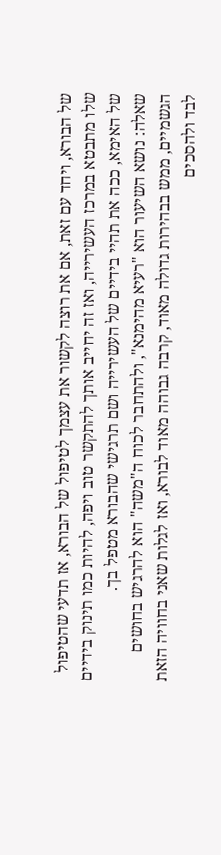של הבורא, ויחד עם זאת, אם את רוצה לקשור את עצמך לטיפול של הבורא, אז תדעי שהטיפול שלו מתבטא במרכז העשירייה, ואז זה יחייב אותך להתקשר טוב ויפה, להיות כמו תינוק בידיים של האימא, ככה את תהיי בידיים של העשירייה ושם תרגישי שהבורא מטפל בך.
שאלה: נושא השיעור הוא "רעיא מהימנא", ולהתחבר לכוח ה"משה" הוא להרגיש בחושים הגשמיים, ממש בבהירות גדולה מאוד, קרבה גבוהה מאוד לבורא, ואז לגלות שאני בחוויה הזאת לבד ולהסכים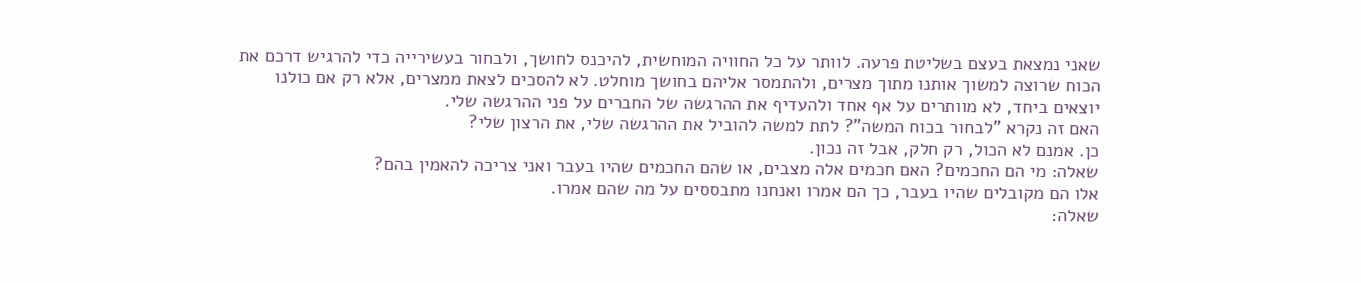שאני נמצאת בעצם בשליטת פרעה. לוותר על כל החוויה המוחשית, להיכנס לחושך, ולבחור בעשירייה כדי להרגיש דרכם את הכוח שרוצה למשוך אותנו מתוך מצרים, ולהתמסר אליהם בחושך מוחלט. לא להסכים לצאת ממצרים, אלא רק אם כולנו יוצאים ביחד, לא מוותרים על אף אחד ולהעדיף את ההרגשה של החברים על פני ההרגשה שלי.
האם זה נקרא "לבחור בכוח המשה"? לתת למשה להוביל את ההרגשה שלי, את הרצון שלי?
כן. אמנם לא הכול, רק חלק, אבל זה נכון.
שאלה: מי הם החכמים? האם חכמים אלה מצבים, או שהם החכמים שהיו בעבר ואני צריכה להאמין בהם?
אלו הם מקובלים שהיו בעבר, כך הם אמרו ואנחנו מתבססים על מה שהם אמרו.
שאלה: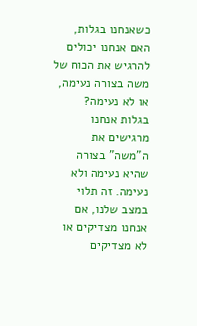כשאנחנו בגלות, האם אנחנו יכולים להרגיש את הכוח של משה בצורה נעימה, או לא נעימה?
בגלות אנחנו מרגישים את ה"משה" בצורה שהיא נעימה ולא נעימה. זה תלוי במצב שלנו, אם אנחנו מצדיקים או לא מצדיקים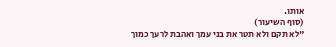אותו.
(סוף השיעור)
"לא תקם ולא תטר את בני עמך ואהבת לרעך כמוך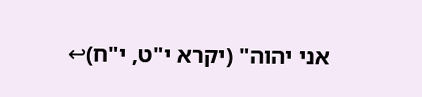אני יהוה" (יקרא י"ט, י"ח)↩